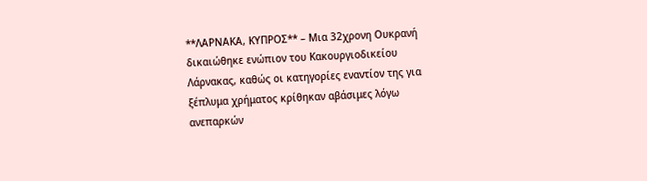**ΛΑΡΝΑΚΑ, ΚΥΠΡΟΣ** – Μια 32χρονη Ουκρανή δικαιώθηκε ενώπιον του Κακουργιοδικείου Λάρνακας, καθώς οι κατηγορίες εναντίον της για ξέπλυμα χρήματος κρίθηκαν αβάσιμες λόγω ανεπαρκών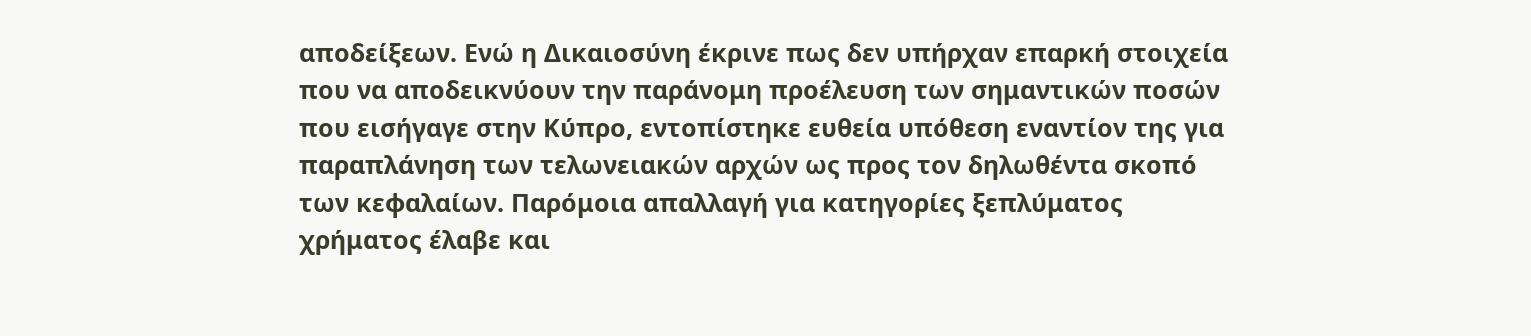αποδείξεων. Ενώ η Δικαιοσύνη έκρινε πως δεν υπήρχαν επαρκή στοιχεία που να αποδεικνύουν την παράνομη προέλευση των σημαντικών ποσών που εισήγαγε στην Κύπρο, εντοπίστηκε ευθεία υπόθεση εναντίον της για παραπλάνηση των τελωνειακών αρχών ως προς τον δηλωθέντα σκοπό των κεφαλαίων. Παρόμοια απαλλαγή για κατηγορίες ξεπλύματος χρήματος έλαβε και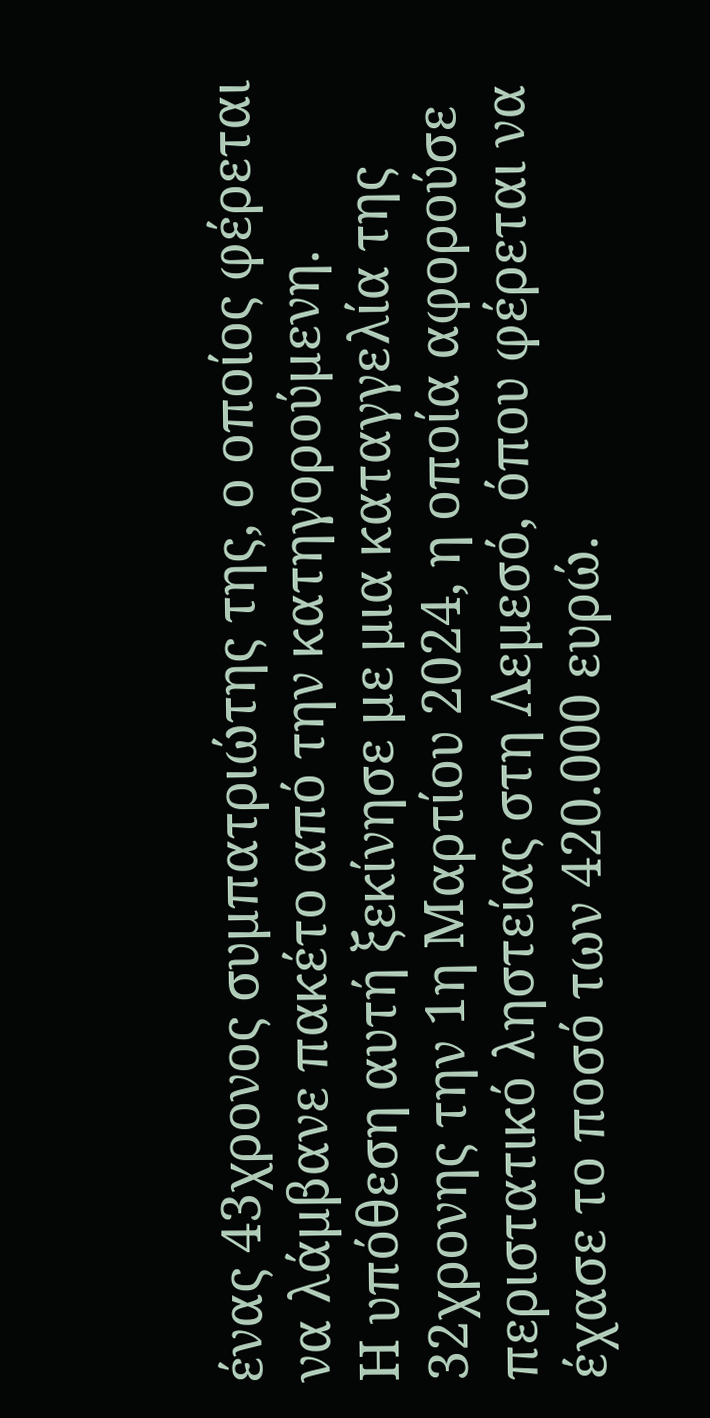ένας 43χρονος συμπατριώτης της, ο οποίος φέρεται να λάμβανε πακέτο από την κατηγορούμενη.
Η υπόθεση αυτή ξεκίνησε με μια καταγγελία της 32χρονης την 1η Μαρτίου 2024, η οποία αφορούσε περιστατικό ληστείας στη Λεμεσό, όπου φέρεται να έχασε το ποσό των 420.000 ευρώ.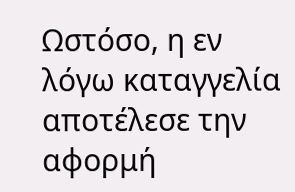Ωστόσο, η εν λόγω καταγγελία αποτέλεσε την αφορμή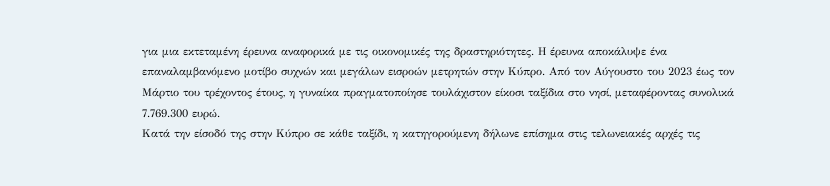για μια εκτεταμένη έρευνα αναφορικά με τις οικονομικές της δραστηριότητες. Η έρευνα αποκάλυψε ένα επαναλαμβανόμενο μοτίβο συχνών και μεγάλων εισροών μετρητών στην Κύπρο. Από τον Αύγουστο του 2023 έως τον Μάρτιο του τρέχοντος έτους, η γυναίκα πραγματοποίησε τουλάχιστον είκοσι ταξίδια στο νησί, μεταφέροντας συνολικά 7.769.300 ευρώ.
Κατά την είσοδό της στην Κύπρο σε κάθε ταξίδι, η κατηγορούμενη δήλωνε επίσημα στις τελωνειακές αρχές τις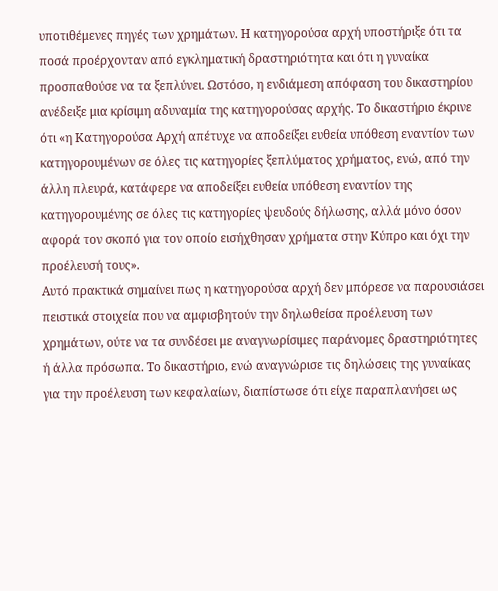υποτιθέμενες πηγές των χρημάτων. Η κατηγορούσα αρχή υποστήριξε ότι τα ποσά προέρχονταν από εγκληματική δραστηριότητα και ότι η γυναίκα προσπαθούσε να τα ξεπλύνει. Ωστόσο, η ενδιάμεση απόφαση του δικαστηρίου ανέδειξε μια κρίσιμη αδυναμία της κατηγορούσας αρχής. Το δικαστήριο έκρινε ότι «η Κατηγορούσα Αρχή απέτυχε να αποδείξει ευθεία υπόθεση εναντίον των κατηγορουμένων σε όλες τις κατηγορίες ξεπλύματος χρήματος, ενώ, από την άλλη πλευρά, κατάφερε να αποδείξει ευθεία υπόθεση εναντίον της κατηγορουμένης σε όλες τις κατηγορίες ψευδούς δήλωσης, αλλά μόνο όσον αφορά τον σκοπό για τον οποίο εισήχθησαν χρήματα στην Κύπρο και όχι την προέλευσή τους».
Αυτό πρακτικά σημαίνει πως η κατηγορούσα αρχή δεν μπόρεσε να παρουσιάσει πειστικά στοιχεία που να αμφισβητούν την δηλωθείσα προέλευση των χρημάτων, ούτε να τα συνδέσει με αναγνωρίσιμες παράνομες δραστηριότητες ή άλλα πρόσωπα. Το δικαστήριο, ενώ αναγνώρισε τις δηλώσεις της γυναίκας για την προέλευση των κεφαλαίων, διαπίστωσε ότι είχε παραπλανήσει ως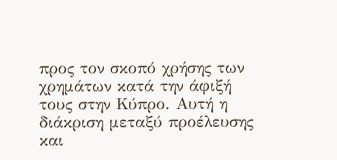προς τον σκοπό χρήσης των χρημάτων κατά την άφιξή τους στην Κύπρο. Αυτή η διάκριση μεταξύ προέλευσης και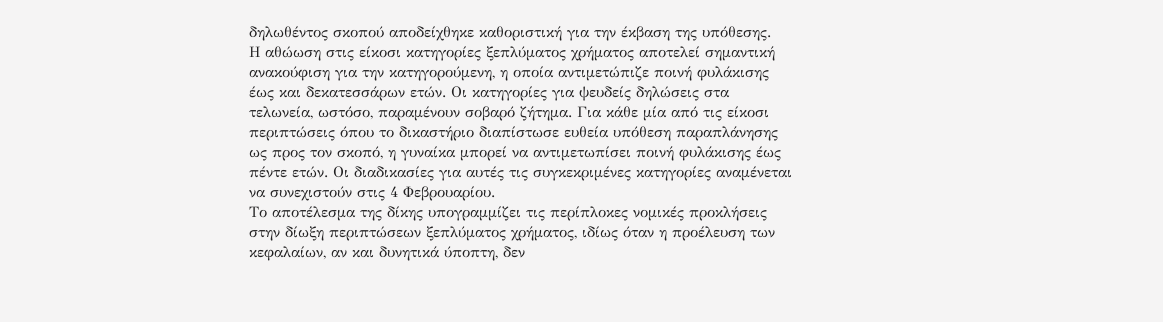δηλωθέντος σκοπού αποδείχθηκε καθοριστική για την έκβαση της υπόθεσης.
Η αθώωση στις είκοσι κατηγορίες ξεπλύματος χρήματος αποτελεί σημαντική ανακούφιση για την κατηγορούμενη, η οποία αντιμετώπιζε ποινή φυλάκισης έως και δεκατεσσάρων ετών. Οι κατηγορίες για ψευδείς δηλώσεις στα τελωνεία, ωστόσο, παραμένουν σοβαρό ζήτημα. Για κάθε μία από τις είκοσι περιπτώσεις όπου το δικαστήριο διαπίστωσε ευθεία υπόθεση παραπλάνησης ως προς τον σκοπό, η γυναίκα μπορεί να αντιμετωπίσει ποινή φυλάκισης έως πέντε ετών. Οι διαδικασίες για αυτές τις συγκεκριμένες κατηγορίες αναμένεται να συνεχιστούν στις 4 Φεβρουαρίου.
Το αποτέλεσμα της δίκης υπογραμμίζει τις περίπλοκες νομικές προκλήσεις στην δίωξη περιπτώσεων ξεπλύματος χρήματος, ιδίως όταν η προέλευση των κεφαλαίων, αν και δυνητικά ύποπτη, δεν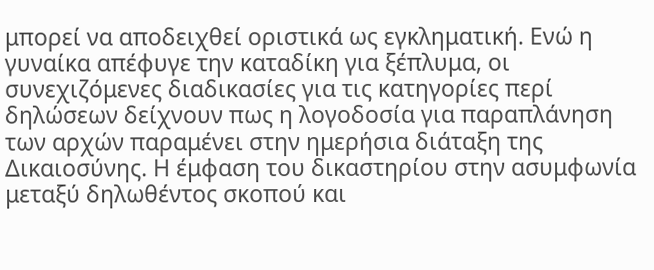μπορεί να αποδειχθεί οριστικά ως εγκληματική. Ενώ η γυναίκα απέφυγε την καταδίκη για ξέπλυμα, οι συνεχιζόμενες διαδικασίες για τις κατηγορίες περί δηλώσεων δείχνουν πως η λογοδοσία για παραπλάνηση των αρχών παραμένει στην ημερήσια διάταξη της Δικαιοσύνης. Η έμφαση του δικαστηρίου στην ασυμφωνία μεταξύ δηλωθέντος σκοπού και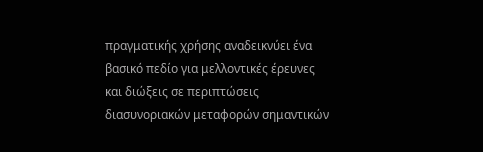πραγματικής χρήσης αναδεικνύει ένα βασικό πεδίο για μελλοντικές έρευνες και διώξεις σε περιπτώσεις διασυνοριακών μεταφορών σημαντικών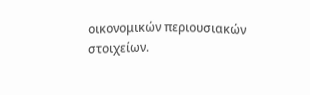οικονομικών περιουσιακών στοιχείων.